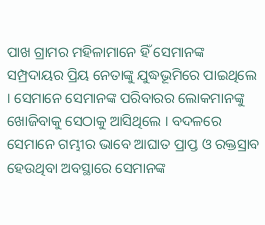ପାଖ ଗ୍ରାମର ମହିଳାମାନେ ହିଁ ସେମାନଙ୍କ ସମ୍ପ୍ରଦାୟର ପ୍ରିୟ ନେତାଙ୍କୁ ଯୁଦ୍ଧଭୂମିରେ ପାଇଥିଲେ । ସେମାନେ ସେମାନଙ୍କ ପରିବାରର ଲୋକମାନଙ୍କୁ ଖୋଜିବାକୁ ସେଠାକୁ ଆସିଥିଲେ । ବଦଳରେ ସେମାନେ ଗମ୍ଭୀର ଭାବେ ଆଘାତ ପ୍ରାପ୍ତ ଓ ରକ୍ତସ୍ରାବ ହେଉଥିବା ଅବସ୍ଥାରେ ସେମାନଙ୍କ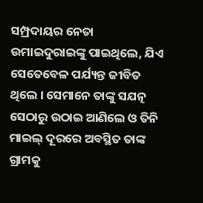ସମ୍ପ୍ରଦାୟର ନେତା ଉମାଇଦୁରାଇଙ୍କୁ ପାଇଥିଲେ, ଯିଏ ସେତେବେଳ ପର୍ଯ୍ୟନ୍ତ ଜୀବିତ ଥିଲେ । ସେମାନେ ତାଙ୍କୁ ସଯତ୍ନ ସେଠାରୁ ଉଠାଇ ଆଣିଲେ ଓ ତିନି ମାଇଲ୍ ଦୂରରେ ଅବସ୍ଥିତ ତାଙ୍କ ଗ୍ରାମକୁ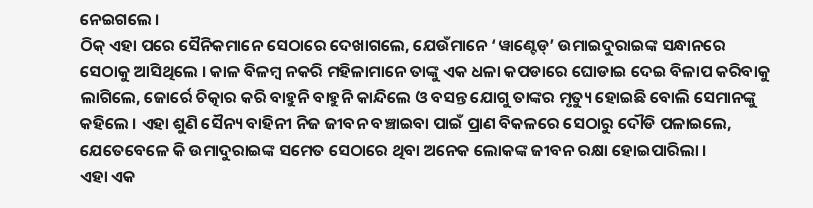ନେଇଗଲେ ।
ଠିକ୍ ଏହା ପରେ ସୈନିକମାନେ ସେଠାରେ ଦେଖାଗଲେ, ଯେଉଁମାନେ ‘ୱାଣ୍ଟେଡ୍’ ଉମାଇଦୁରାଇଙ୍କ ସନ୍ଧାନରେ ସେଠାକୁ ଆସିଥିଲେ । କାଳ ବିଳମ୍ବ ନକରି ମହିଳାମାନେ ତାଙ୍କୁ ଏକ ଧଳା କପଡାରେ ଘୋଡାଇ ଦେଇ ବିଳାପ କରିବାକୁ ଲାଗିଲେ, ଜୋର୍ରେ ଚିତ୍କାର କରି ବାହୁନି ବାହୁନି କାନ୍ଦିଲେ ଓ ବସନ୍ତ ଯୋଗୁ ତାଙ୍କର ମୃତ୍ୟୁ ହୋଇଛି ବୋଲି ସେମାନଙ୍କୁ କହିଲେ । ଏହା ଶୁଣି ସୈନ୍ୟ ବାହିନୀ ନିଜ ଜୀବନ ବଞ୍ଚାଇବା ପାଇଁ ପ୍ରାଣ ବିକଳରେ ସେଠାରୁ ଦୌଡି ପଳାଇଲେ, ଯେତେବେଳେ କି ଉମାଦୁରାଇଙ୍କ ସମେତ ସେଠାରେ ଥିବା ଅନେକ ଲୋକଙ୍କ ଜୀବନ ରକ୍ଷା ହୋଇପାରିଲା ।
ଏହା ଏକ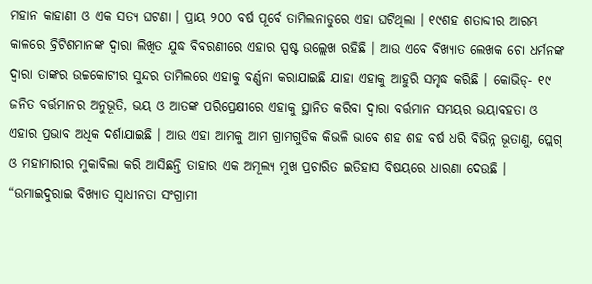ମହାନ କାହାଣୀ ଓ ଏକ ସତ୍ୟ ଘଟଣା । ପ୍ରାୟ ୨୦୦ ବର୍ଷ ପୂର୍ବେ ତାମିଲନାଡୁରେ ଏହା ଘଟିଥିଲା । ୧୯ଶହ ଶତାବ୍ଦୀର ଆରମ୍ଭ କାଳରେ ବ୍ରିଟିଶମାନଙ୍କ ଦ୍ୱାରା ଲିଖିତ ଯୁଦ୍ଧ ବିବରଣୀରେ ଏହାର ସ୍ପଷ୍ଟ ଉଲ୍ଲେଖ ରହିଛି । ଆଉ ଏବେ ବିଖ୍ୟାତ ଲେଖକ ଚୋ ଧର୍ମନଙ୍କ ଦ୍ୱାରା ତାଙ୍କର ଉଚ୍ଚକୋଟୀର ସୁନ୍ଦର ତାମିଲରେ ଏହାକୁ ବର୍ଣ୍ଣନା କରାଯାଇଛି ଯାହା ଏହାକୁ ଆହୁରି ସମୃଦ୍ଧ କରିଛି । କୋଭିଡ୍- ୧୯ ଜନିତ ବର୍ତ୍ତମାନର ଅନୁଭୂତି, ଭୟ ଓ ଆତଙ୍କ ପରିପ୍ରେକ୍ଷୀରେ ଏହାକୁ ସ୍ଥାନିତ କରିବା ଦ୍ୱାରା ବର୍ତ୍ତମାନ ସମୟର ଭୟାବହତା ଓ ଏହାର ପ୍ରଭାବ ଅଧିକ ଦର୍ଶାଯାଇଛି । ଆଉ ଏହା ଆମକୁ ଆମ ଗ୍ରାମଗୁଡିକ କିଭଳି ଭାବେ ଶହ ଶହ ବର୍ଷ ଧରି ବିଭିନ୍ନ ଭୂତାଣୁ, ପ୍ଲେଗ୍ ଓ ମହାମାରୀର ମୁକାବିଲା କରି ଆସିଛନ୍ତି ତାହାର ଏକ ଅମୂଲ୍ୟ ମୁଖ ପ୍ରଚାରିତ ଇତିହାସ ବିଷୟରେ ଧାରଣା ଦେଉଛି ।
“ଉମାଇଦୁରାଇ ବିଖ୍ୟାତ ସ୍ୱାଧୀନତା ସଂଗ୍ରାମୀ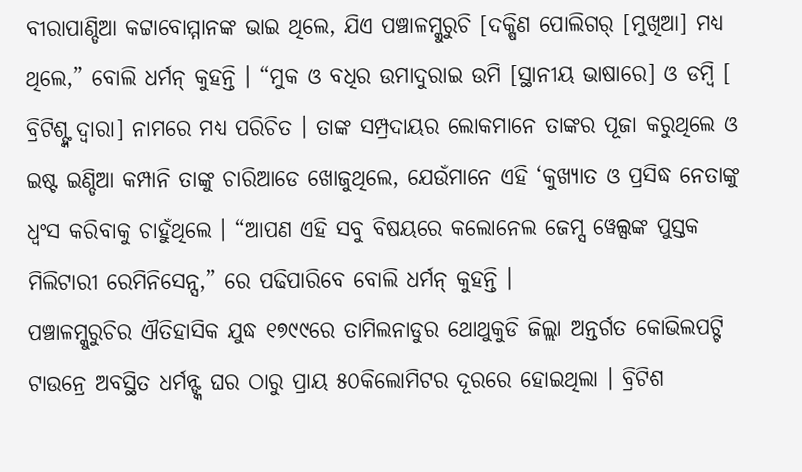ବୀରାପାଣ୍ଡିଆ କଟ୍ଟାବୋମ୍ମାନଙ୍କ ଭାଇ ଥିଲେ, ଯିଏ ପଞ୍ଚାଳମ୍କୁରୁଚି [ଦକ୍ଷିଣ ପୋଲିଗର୍ [ମୁଖିଆ] ମଧ୍ୟ ଥିଲେ,” ବୋଲି ଧର୍ମନ୍ କୁହନ୍ତି । “ମୁକ ଓ ବଧିର ଉମାଦୁରାଇ ଉମି [ସ୍ଥାନୀୟ ଭାଷାରେ] ଓ ଡମ୍ବି [ ବ୍ରିଟିଶ୍ଙ୍କ ଦ୍ୱାରା] ନାମରେ ମଧ୍ୟ ପରିଚିତ । ତାଙ୍କ ସମ୍ପ୍ରଦାୟର ଲୋକମାନେ ତାଙ୍କର ପୂଜା କରୁଥିଲେ ଓ ଇଷ୍ଟ ଇଣ୍ଡିଆ କମ୍ପାନି ତାଙ୍କୁ ଚାରିଆଡେ ଖୋଜୁଥିଲେ, ଯେଉଁମାନେ ଏହି ‘କୁଖ୍ୟାତ ଓ ପ୍ରସିଦ୍ଧ ନେତାଙ୍କୁ ଧ୍ୱଂସ କରିବାକୁ ଚାହୁଁଥିଲେ । “ଆପଣ ଏହି ସବୁ ବିଷୟରେ କଲୋନେଲ ଜେମ୍ସ ୱେଲ୍ସଙ୍କ ପୁସ୍ତକ ମିଲିଟାରୀ ରେମିନିସେନ୍ସ,” ରେ ପଢିପାରିବେ ବୋଲି ଧର୍ମନ୍ କୁହନ୍ତି ।
ପଞ୍ଚାଳମ୍କୁରୁଚିର ଐତିହାସିକ ଯୁଦ୍ଧ ୧୭୯୯ରେ ତାମିଲନାଡୁର ଥୋଥୁକୁଡି ଜିଲ୍ଲା ଅନ୍ତର୍ଗତ କୋଭିଲପଟ୍ଟି ଟାଉନ୍ରେ ଅବସ୍ଥିତ ଧର୍ମନ୍ଙ୍କ ଘର ଠାରୁ ପ୍ରାୟ ୫୦କିଲୋମିଟର ଦୂରରେ ହୋଇଥିଲା । ବ୍ରିଟିଶ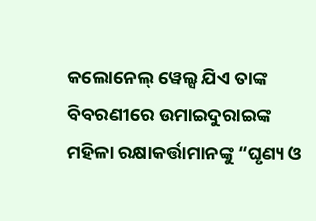କଲୋନେଲ୍ ୱେଲ୍ସ ଯିଏ ତାଙ୍କ ବିବରଣୀରେ ଉମାଇଦୁରାଇଙ୍କ ମହିଳା ରକ୍ଷାକର୍ତ୍ତାମାନଙ୍କୁ “ଘୃଣ୍ୟ ଓ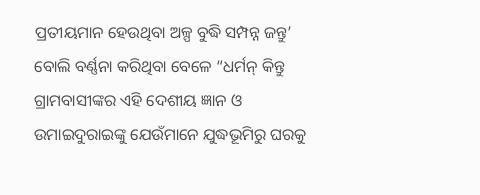ପ୍ରତୀୟମାନ ହେଉଥିବା ଅଳ୍ପ ବୁଦ୍ଧି ସମ୍ପନ୍ନ ଜନ୍ତୁ’ ବୋଲି ବର୍ଣ୍ଣନା କରିଥିବା ବେଳେ “ଧର୍ମନ୍ କିନ୍ତୁ ଗ୍ରାମବାସୀଙ୍କର ଏହି ଦେଶୀୟ ଜ୍ଞାନ ଓ ଉମାଇଦୁରାଇଙ୍କୁ ଯେଉଁମାନେ ଯୁଦ୍ଧଭୂମିରୁ ଘରକୁ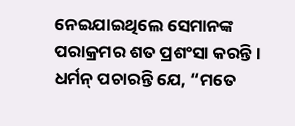ନେଇଯାଇଥିଲେ ସେମାନଙ୍କ ପରାକ୍ରମର ଶତ ପ୍ରଶଂସା କରନ୍ତି । ଧର୍ମନ୍ ପଚାରନ୍ତି ଯେ, “ମତେ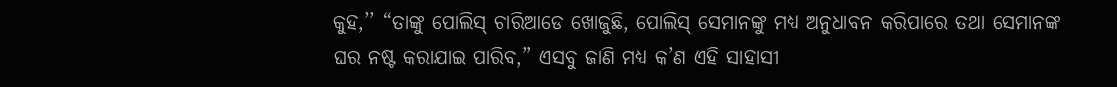କୁହ,’’ “ତାଙ୍କୁ ପୋଲିସ୍ ଚାରିଆଡେ ଖୋଜୁଛି, ପୋଲିସ୍ ସେମାନଙ୍କୁ ମଧ୍ୟ ଅନୁଧାବନ କରିପାରେ ତଥା ସେମାନଙ୍କ ଘର ନଷ୍ଟ କରାଯାଇ ପାରିବ,” ଏସବୁ ଜାଣି ମଧ୍ୟ କ’ଣ ଏହି ସାହାସୀ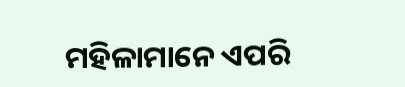ମହିଳାମାନେ ଏପରି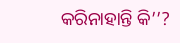କରିନାହାନ୍ତି କି’’?